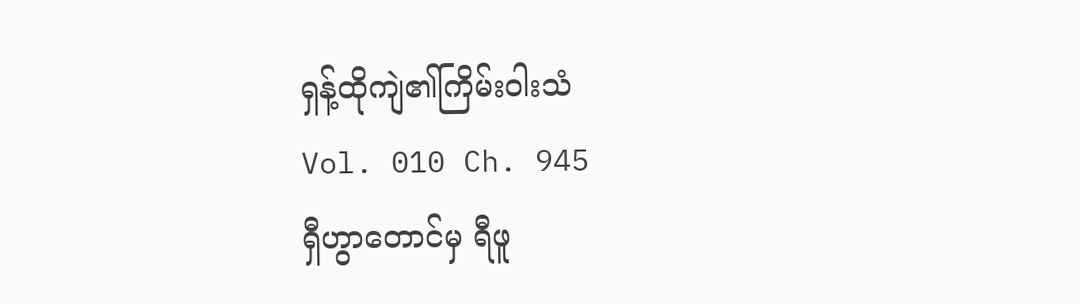ရှန့်ထိုကျဲ၏ကြိမ်းဝါးသံ
Vol. 010 Ch. 945
ရှီဟွာတောင်မှ ရီဖူ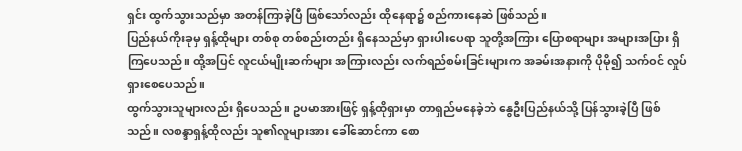ရှင်း ထွက်သွားသည်မှာ အတန်ကြာခဲ့ပြီ ဖြစ်သော်လည်း ထိုနေရာ၌ စည်ကားနေဆဲ ဖြစ်သည်။
ပြည်နယ်ကိုးခုမှ ရှန့်ထိုများ တစ်စု တစ်စည်းတည်း ရှိနေသည်မှာ ရှားပါးပေရာ သူတို့အကြား ပြောစရာများ အများအပြား ရှိကြပေသည်။ ထို့အပြင် လူငယ်မျိုးဆက်များ အကြားလည်း လက်ရည်စမ်းခြင်းများက အခမ်းအနားကို ပိုမို၍ သက်ဝင် လှုပ်ရှားစေပေသည်။
ထွက်သွားသူများလည်း ရှိပေသည်။ ဥပမာအားဖြင့် ရှန့်ထိုရှားမှာ တာရှည်မနေခဲ့ဘဲ နွေဦးပြည်နယ်သို့ ပြန်သွားခဲ့ပြီ ဖြစ်သည်။ လစန္ဒာရှန့်ထိုလည်း သူ၏လူများအား ခေါ်ဆောင်ကာ စော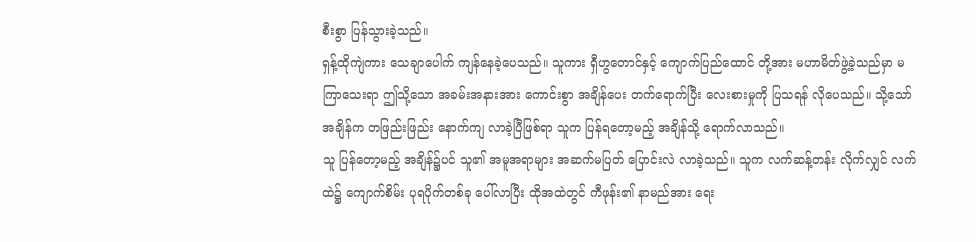စီးစွာ ပြန်သွားခဲ့သည်။
ရှန့်ထိုကျဲကား သေချာပေါက် ကျန်နေခဲ့ပေသည်။ သူကား ရှီဟွတောင်နှင့် ကျောက်ပြည်ထောင် တို့အား မဟာမိတ်ဖွဲ့ခဲ့သည်မှာ မကြာသေးရာ ဤသို့သော အခမ်းအနားအား ကောင်းစွာ အချိန်ပေး တက်ရောက်ပြီး လေးစားမှုကို ပြသရန် လိုပေသည်။ သို့သော် အချိန်က တဖြည်းဖြည်း နောက်ကျ လာခဲ့ပြီဖြစ်ရာ သူက ပြန်ရတော့မည့် အချိန်သို့ ရောက်လာသည်။
သူ ပြန်တော့မည့် အချိန်၌ပင် သူ၏ အမူအရာများ အဆက်မပြတ် ပြောင်းလဲ လာခဲ့သည်။ သူက လက်ဆန့်တန်း လိုက်လျှင် လက်ထဲ၌ ကျောက်စိမ်း ပုရပိုက်တစ်ခု ပေါ်လာပြီး ထိုအထဲတွင် ကီဖုန်း၏ နာမည်အား ရေး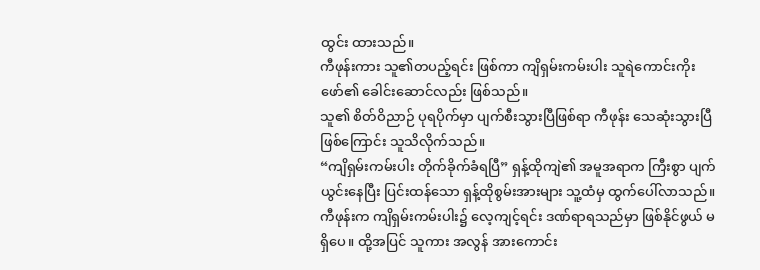ထွင်း ထားသည်။
ကီဖုန်းကား သူ၏တပည့်ရင်း ဖြစ်ကာ ကျိရှမ်းကမ်းပါး သူရဲကောင်းကိုးဖော်၏ ခေါင်းဆောင်လည်း ဖြစ်သည်။
သူ၏ စိတ်ဝိညာဉ် ပုရပိုက်မှာ ပျက်စီးသွားပြီဖြစ်ရာ ကီဖုန်း သေဆုံးသွားပြီ ဖြစ်ကြောင်း သူသိလိုက်သည်။
“ကျိရှမ်းကမ်းပါး တိုက်ခိုက်ခံရပြီ” ရှန့်ထိုကျဲ၏ အမူအရာက ကြီးစွာ ပျက်ယွင်းနေပြီး ပြင်းထန်သော ရှန့်ထိုစွမ်းအားများ သူ့ထံမှ ထွက်ပေါ်လာသည်။
ကီဖုန်းက ကျိရှမ်းကမ်းပါး၌ လေ့ကျင့်ရင်း ဒဏ်ရာရသည်မှာ ဖြစ်နိုင်ဖွယ် မရှိပေ။ ထို့အပြင် သူကား အလွန် အားကောင်း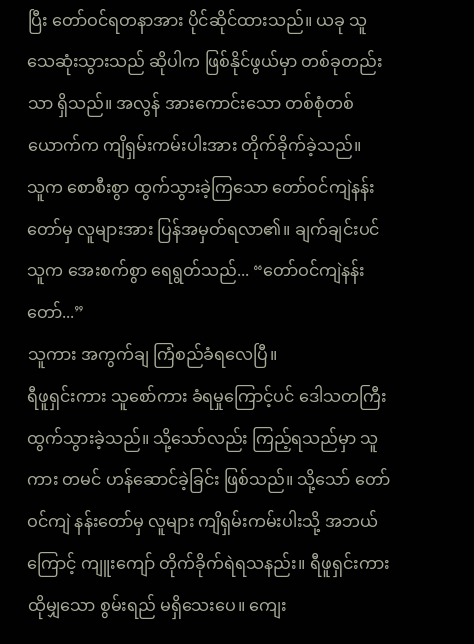ပြီး တော်ဝင်ရတနာအား ပိုင်ဆိုင်ထားသည်။ ယခု သူ သေဆုံးသွားသည် ဆိုပါက ဖြစ်နိုင်ဖွယ်မှာ တစ်ခုတည်းသာ ရှိသည်။ အလွန် အားကောင်းသော တစ်စုံတစ်ယောက်က ကျိရှမ်းကမ်းပါးအား တိုက်ခိုက်ခဲ့သည်။
သူက စောစီးစွာ ထွက်သွားခဲ့ကြသော တော်ဝင်ကျဲနန်းတော်မှ လူများအား ပြန်အမှတ်ရလာ၏။ ချက်ချင်းပင် သူက အေးစက်စွာ ရေရွတ်သည်... “တော်ဝင်ကျဲနန်းတော်...”
သူကား အကွက်ချ ကြံစည်ခံရလေပြီ။
ရီဖူရှင်းကား သူစော်ကား ခံရမှုကြောင့်ပင် ဒေါသတကြီး ထွက်သွားခဲ့သည်။ သို့သော်လည်း ကြည့်ရသည်မှာ သူကား တမင် ဟန်ဆောင်ခဲ့ခြင်း ဖြစ်သည်။ သို့သော် တော်ဝင်ကျဲ နန်းတော်မှ လူများ ကျိရှမ်းကမ်းပါးသို့ အဘယ်ကြောင့် ကျူးကျော် တိုက်ခိုက်ရဲရသနည်း။ ရီဖူရှင်းကား ထိုမျှသော စွမ်းရည် မရှိသေးပေ။ ကျေး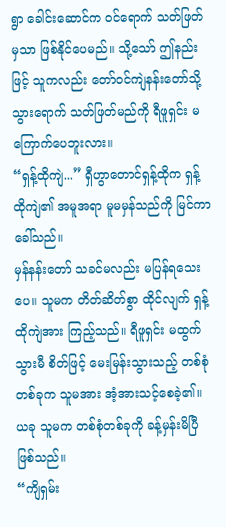ရွာ ခေါင်းဆောင်က ဝင်ရောက် သတ်ဖြတ်မှသာ ဖြစ်နိုင်ပေမည်။ သို့သော် ဤနည်းဖြင့် သူကလည်း တော်ဝင်ကျဲနန်းတော်သို့ သွားရောက် သတ်ဖြတ်မည်ကို ရီဖူရှင်း မကြောက်ပေဘူးလား။
“ရှန့်ထိုကျဲ...” ရှီဟွာတောင်ရှန့်ထိုက ရှန့်ထိုကျဲ၏ အမူအရာ မူမမှန်သည်ကို မြင်ကာ ခေါ်သည်။
မှန်နန်းတော် သခင်မလည်း မပြန်ရသေးပေ။ သူမက တိတ်ဆိတ်စွာ ထိုင်လျက် ရှန့်ထိုကျဲအား ကြည့်သည်။ ရီဖူရှင်း မထွက်သွားမီ စိတ်ဖြင့် မေးမြန်းသွားသည့် တစ်စုံတစ်ခုက သူမအား အံ့အားသင့်စေခဲ့၏။ ယခု သူမက တစ်စုံတစ်ခုကို ခန့်မှန်းမိပြီ ဖြစ်သည်။
“ကျိရှမ်း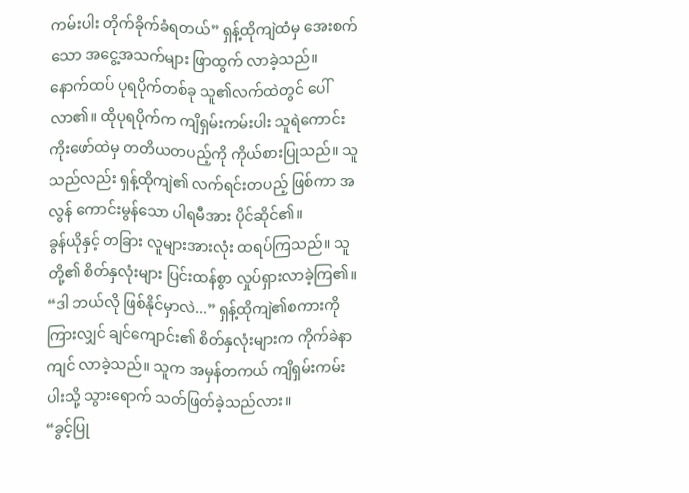ကမ်းပါး တိုက်ခိုက်ခံရတယ်” ရှန့်ထိုကျဲထံမှ အေးစက်သော အငွေ့အသက်များ ဖြာထွက် လာခဲ့သည်။ နောက်ထပ် ပုရပိုက်တစ်ခု သူ၏လက်ထဲတွင် ပေါ်လာ၏။ ထိုပုရပိုက်က ကျိရှမ်းကမ်းပါး သူရဲကောင်း ကိုးဖော်ထဲမှ တတိယတပည့်ကို ကိုယ်စားပြုသည်။ သူသည်လည်း ရှန့်ထိုကျဲ၏ လက်ရင်းတပည့် ဖြစ်ကာ အလွန် ကောင်းမွန်သော ပါရမီအား ပိုင်ဆိုင်၏။
ခွန်ယိုနှင့် တခြား လူများအားလုံး ထရပ်ကြသည်။ သူတို့၏ စိတ်နှလုံးများ ပြင်းထန်စွာ လှုပ်ရှားလာခဲ့ကြ၏။
“ဒါ ဘယ်လို ဖြစ်နိုင်မှာလဲ...” ရှန့်ထိုကျဲ၏စကားကိုကြားလျှင် ချင်ကျောင်း၏ စိတ်နှလုံးများက ကိုက်ခဲနာကျင် လာခဲ့သည်။ သူက အမှန်တကယ် ကျိရှမ်းကမ်းပါးသို့ သွားရောက် သတ်ဖြတ်ခဲ့သည်လား။
“ခွင့်ပြု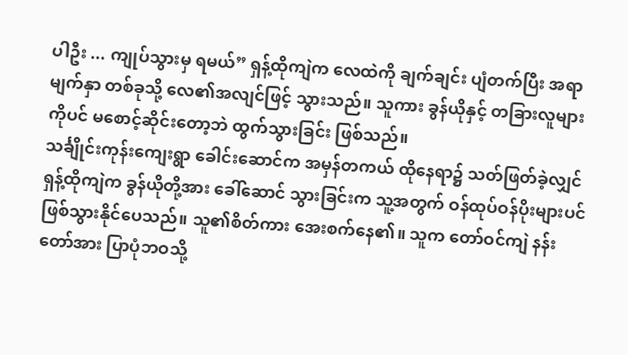ပါဦး ... ကျုပ်သွားမှ ရမယ်” ရှန့်ထိုကျဲက လေထဲကို ချက်ချင်း ပျံတက်ပြီး အရာမျက်နှာ တစ်ခုသို့ လေ၏အလျင်ဖြင့် သွားသည်။ သူကား ခွန်ယိုနှင့် တခြားလူများကိုပင် မစောင့်ဆိုင်းတော့ဘဲ ထွက်သွားခြင်း ဖြစ်သည်။
သင်္ချိုင်းကုန်းကျေးရွာ ခေါင်းဆောင်က အမှန်တကယ် ထိုနေရာ၌ သတ်ဖြတ်ခဲ့လျှင် ရှန့်ထိုကျဲက ခွန်ယိုတို့အား ခေါ်ဆောင် သွားခြင်းက သူ့အတွက် ဝန်ထုပ်ဝန်ပိုးများပင် ဖြစ်သွားနိုင်ပေသည်။ သူ၏စိတ်ကား အေးစက်နေ၏။ သူက တော်ဝင်ကျဲ နန်းတော်အား ပြာပုံဘဝသို့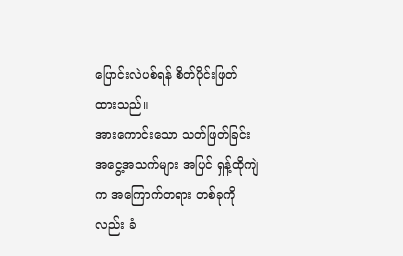ပြောင်းလဲပစ်ရန် စိတ်ပိုင်းဖြတ် ထားသည်။
အားကောင်းသော သတ်ဖြတ်ခြင်း အငွေ့အသက်များ အပြင် ရှန့်ထိုကျဲက အကြောက်တရား တစ်ခုကိုလည်း ခံ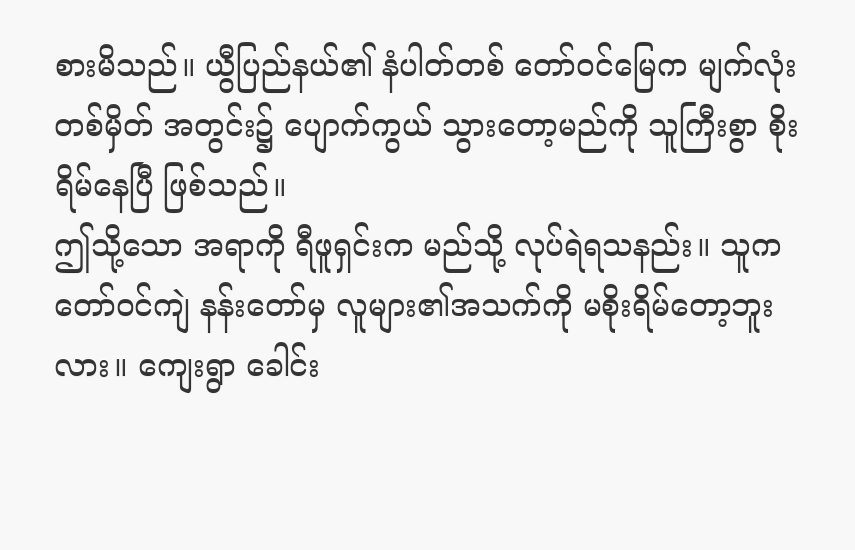စားမိသည်။ ယွီပြည်နယ်၏ နံပါတ်တစ် တော်ဝင်မြေက မျက်လုံး တစ်မှိတ် အတွင်း၌ ပျောက်ကွယ် သွားတော့မည်ကို သူကြီးစွာ စိုးရိမ်နေပြီ ဖြစ်သည်။
ဤသို့သော အရာကို ရီဖူရှင်းက မည်သို့ လုပ်ရဲရသနည်း။ သူက တော်ဝင်ကျဲ နန်းတော်မှ လူများ၏အသက်ကို မစိုးရိမ်တော့ဘူးလား။ ကျေးရွာ ခေါင်း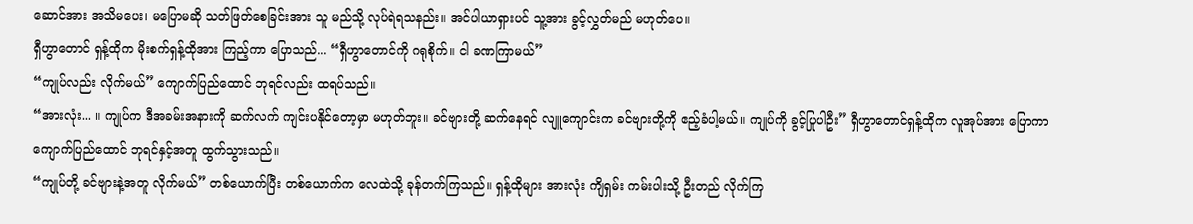ဆောင်အား အသိမပေး၊ မပြောမဆို သတ်ဖြတ်စေခြင်းအား သူ မည်သို့ လုပ်ရဲရသနည်း။ အင်ပါယာရှားပင် သူ့အား ခွင့်လွှတ်မည် မဟုတ်ပေ။
ရှီဟွာတောင် ရှန့်ထိုက မိုးစက်ရှန့်ထိုအား ကြည့်ကာ ပြောသည်... “ရှီဟွာတောင်ကို ဂရုစိုက်။ ငါ ခဏကြာမယ်”
“ကျုပ်လည်း လိုက်မယ်” ကျောက်ပြည်ထောင် ဘုရင်လည်း ထရပ်သည်။
“အားလုံး... ။ ကျုပ်က ဒီအခမ်းအနားကို ဆက်လက် ကျင်းပနိုင်တော့မှာ မဟုတ်ဘူး။ ခင်ဗျားတို့ ဆက်နေရင် လျူကျောင်းက ခင်ဗျားတို့ကို ဧည့်ခံပါ့မယ်။ ကျုပ်ကို ခွင့်ပြုပါဦး” ရှီဟွာတောင်ရှန့်ထိုက လူအုပ်အား ပြောကာ ကျောက်ပြည်ထောင် ဘုရင်နှင့်အတူ ထွက်သွားသည်။
“ကျုပ်တို့ ခင်ဗျားနဲ့အတူ လိုက်မယ်” တစ်ယောက်ပြီး တစ်ယောက်က လေထဲသို့ ခုန်တက်ကြသည်။ ရှန့်ထိုများ အားလုံး ကျိရှမ်း ကမ်းပါးသို့ ဦးတည် လိုက်ကြ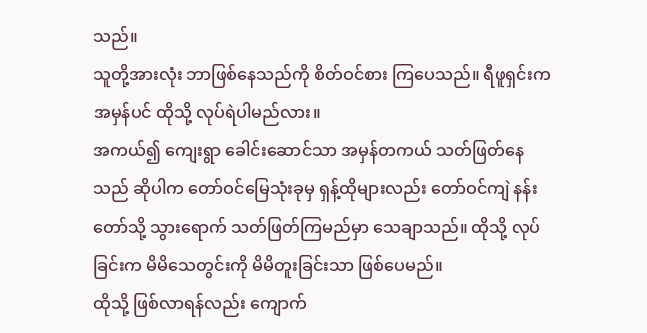သည်။
သူတို့အားလုံး ဘာဖြစ်နေသည်ကို စိတ်ဝင်စား ကြပေသည်။ ရီဖူရှင်းက အမှန်ပင် ထိုသို့ လုပ်ရဲပါမည်လား။
အကယ်၍ ကျေးရွာ ခေါင်းဆောင်သာ အမှန်တကယ် သတ်ဖြတ်နေသည် ဆိုပါက တော်ဝင်မြေသုံးခုမှ ရှန့်ထိုများလည်း တော်ဝင်ကျဲ နန်းတော်သို့ သွားရောက် သတ်ဖြတ်ကြမည်မှာ သေချာသည်။ ထိုသို့ လုပ်ခြင်းက မိမိသေတွင်းကို မိမိတူးခြင်းသာ ဖြစ်ပေမည်။
ထိုသို့ ဖြစ်လာရန်လည်း ကျောက်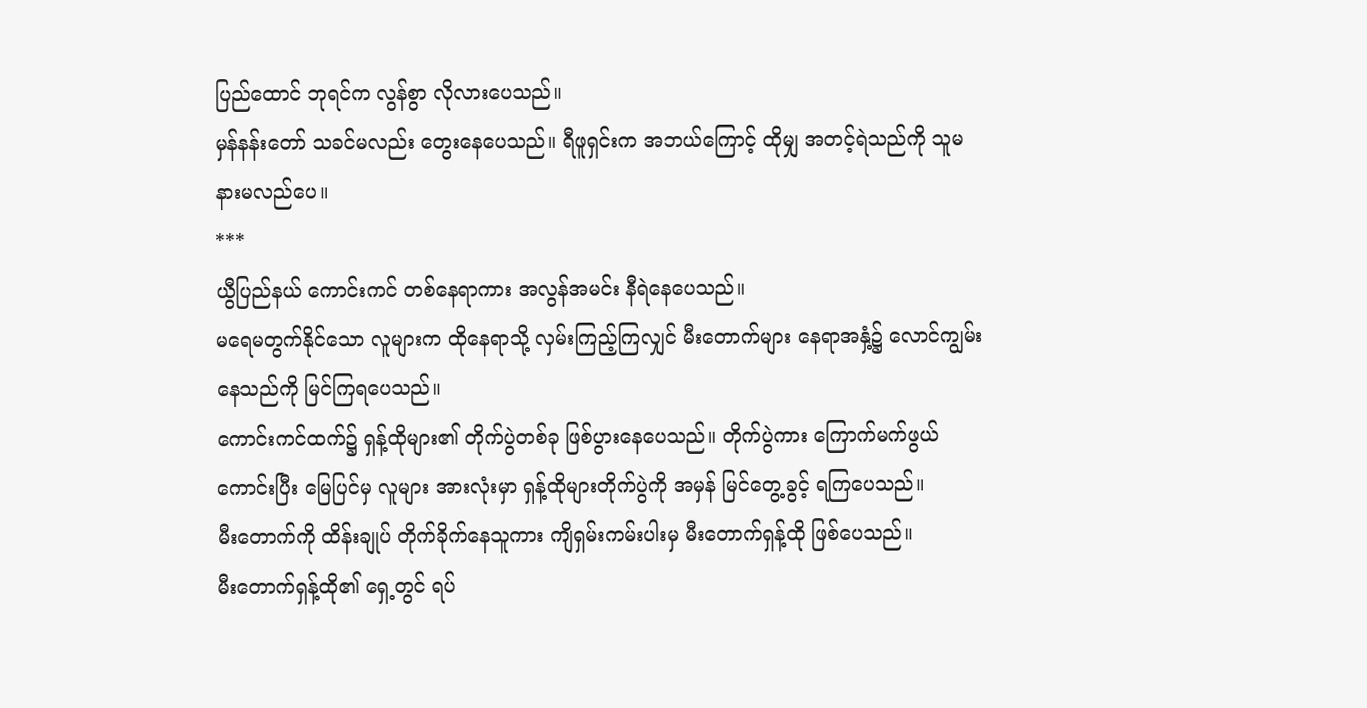ပြည်ထောင် ဘုရင်က လွန်စွာ လိုလားပေသည်။
မှန်နန်းတော် သခင်မလည်း တွေးနေပေသည်။ ရီဖူရှင်းက အဘယ်ကြောင့် ထိုမျှ အတင့်ရဲသည်ကို သူမနားမလည်ပေ။
***
ယွီပြည်နယ် ကောင်းကင် တစ်နေရာကား အလွန်အမင်း နီရဲနေပေသည်။
မရေမတွက်နိုင်သော လူများက ထိုနေရာသို့ လှမ်းကြည့်ကြလျှင် မီးတောက်များ နေရာအနှံ့၌ လောင်ကျွမ်း နေသည်ကို မြင်ကြရပေသည်။
ကောင်းကင်ထက်၌ ရှန့်ထိုများ၏ တိုက်ပွဲတစ်ခု ဖြစ်ပွားနေပေသည်။ တိုက်ပွဲကား ကြောက်မက်ဖွယ် ကောင်းပြီး မြေပြင်မှ လူများ အားလုံးမှာ ရှန့်ထိုများတိုက်ပွဲကို အမှန် မြင်တွေ့ခွင့် ရကြပေသည်။
မီးတောက်ကို ထိန်းချုပ် တိုက်ခိုက်နေသူကား ကျိရှမ်းကမ်းပါးမှ မီးတောက်ရှန့်ထို ဖြစ်ပေသည်။
မီးတောက်ရှန့်ထို၏ ရှေ့တွင် ရပ်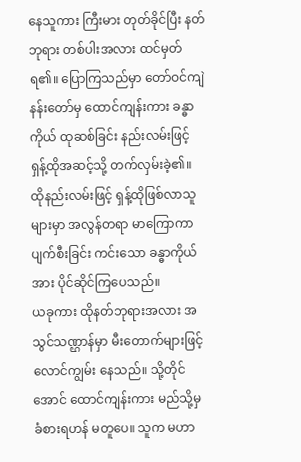နေသူကား ကြီးမား တုတ်ခိုင်ပြီး နတ်ဘုရား တစ်ပါးအလား ထင်မှတ်ရ၏။ ပြောကြသည်မှာ တော်ဝင်ကျဲနန်းတော်မှ ထောင်ကျန်းကား ခန္ဓာကိုယ် ထုဆစ်ခြင်း နည်းလမ်းဖြင့် ရှန့်ထိုအဆင့်သို့ တက်လှမ်းခဲ့၏။ ထိုနည်းလမ်းဖြင့် ရှန့်ထိုဖြစ်လာသူများမှာ အလွန်တရာ မာကြောကာ ပျက်စီးခြင်း ကင်းသော ခန္ဓာကိုယ်အား ပိုင်ဆိုင်ကြပေသည်။
ယခုကား ထိုနတ်ဘုရားအလား အသွင်သဏ္ဌာန်မှာ မီးတောက်များဖြင့် လောင်ကျွမ်း နေသည်။ သို့တိုင်အောင် ထောင်ကျန်းကား မည်သို့မှ ခံစားရဟန် မတူပေ။ သူက မဟာ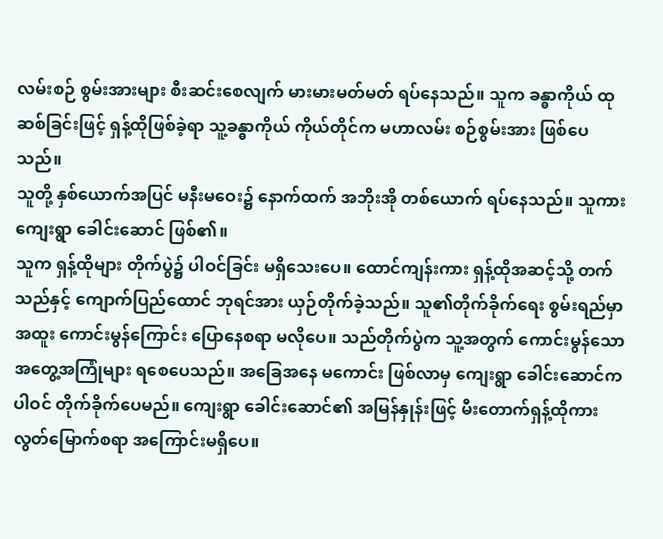လမ်းစဉ် စွမ်းအားများ စီးဆင်းစေလျက် မားမားမတ်မတ် ရပ်နေသည်။ သူက ခန္ဓာကိုယ် ထုဆစ်ခြင်းဖြင့် ရှန့်ထိုဖြစ်ခဲ့ရာ သူ့ခန္ဓာကိုယ် ကိုယ်တိုင်က မဟာလမ်း စဉ်စွမ်းအား ဖြစ်ပေသည်။
သူတို့ နှစ်ယောက်အပြင် မနီးမဝေး၌ နောက်ထက် အဘိုးအို တစ်ယောက် ရပ်နေသည်။ သူကား ကျေးရွာ ခေါင်းဆောင် ဖြစ်၏။
သူက ရှန့်ထိုများ တိုက်ပွဲ၌ ပါဝင်ခြင်း မရှိသေးပေ။ ထောင်ကျန်းကား ရှန့်ထိုအဆင့်သို့ တက်သည်နှင့် ကျောက်ပြည်ထောင် ဘုရင်အား ယှဉ်တိုက်ခဲ့သည်။ သူ၏တိုက်ခိုက်ရေး စွမ်းရည်မှာ အထူး ကောင်းမွန်ကြောင်း ပြောနေစရာ မလိုပေ။ သည်တိုက်ပွဲက သူ့အတွက် ကောင်းမွန်သော အတွေ့အကြုံများ ရစေပေသည်။ အခြေအနေ မကောင်း ဖြစ်လာမှ ကျေးရွာ ခေါင်းဆောင်က ပါဝင် တိုက်ခိုက်ပေမည်။ ကျေးရွာ ခေါင်းဆောင်၏ အမြန်နှုန်းဖြင့် မီးတောက်ရှန့်ထိုကား လွတ်မြောက်စရာ အကြောင်းမရှိပေ။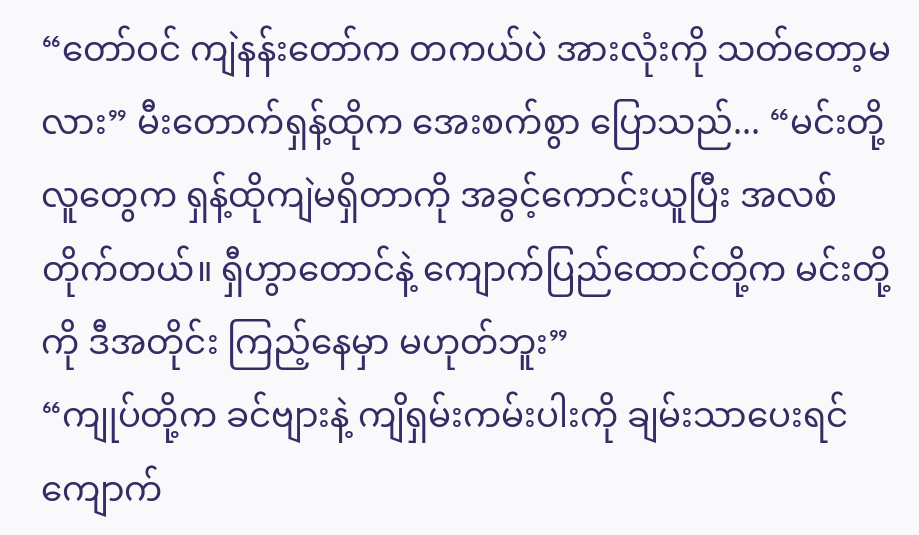“တော်ဝင် ကျဲနန်းတော်က တကယ်ပဲ အားလုံးကို သတ်တော့မလား” မီးတောက်ရှန့်ထိုက အေးစက်စွာ ပြောသည်... “မင်းတို့လူတွေက ရှန့်ထိုကျဲမရှိတာကို အခွင့်ကောင်းယူပြီး အလစ်တိုက်တယ်။ ရှီဟွာတောင်နဲ့ ကျောက်ပြည်ထောင်တို့က မင်းတို့ကို ဒီအတိုင်း ကြည့်နေမှာ မဟုတ်ဘူး”
“ကျုပ်တို့က ခင်ဗျားနဲ့ ကျိရှမ်းကမ်းပါးကို ချမ်းသာပေးရင် ကျောက်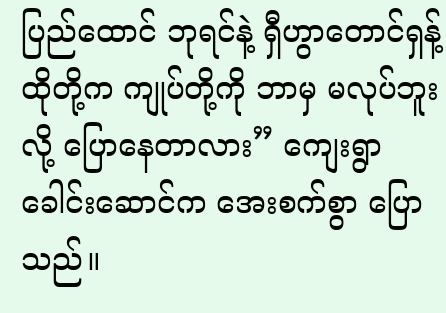ပြည်ထောင် ဘုရင်နဲ့ ရှီဟွာတောင်ရှန့်ထိုတို့က ကျုပ်တို့ကို ဘာမှ မလုပ်ဘူးလို့ ပြောနေတာလား” ကျေးရွာ ခေါင်းဆောင်က အေးစက်စွာ ပြောသည်။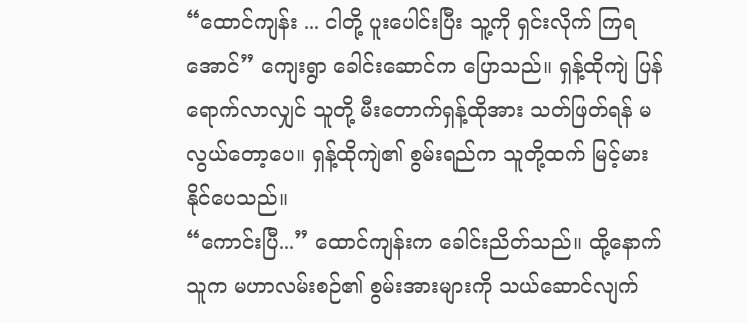“ထောင်ကျန်း ... ငါတို့ ပူးပေါင်းပြီး သူ့ကို ရှင်းလိုက် ကြရအောင်” ကျေးရွာ ခေါင်းဆောင်က ပြောသည်။ ရှန့်ထိုကျဲ ပြန်ရောက်လာလျှင် သူတို့ မီးတောက်ရှန့်ထိုအား သတ်ဖြတ်ရန် မလွယ်တော့ပေ။ ရှန့်ထိုကျဲ၏ စွမ်းရည်က သူတို့ထက် မြင့်မား နိုင်ပေသည်။
“ကောင်းပြီ...” ထောင်ကျန်းက ခေါင်းညိတ်သည်။ ထို့နောက် သူက မဟာလမ်းစဉ်၏ စွမ်းအားများကို သယ်ဆောင်လျက်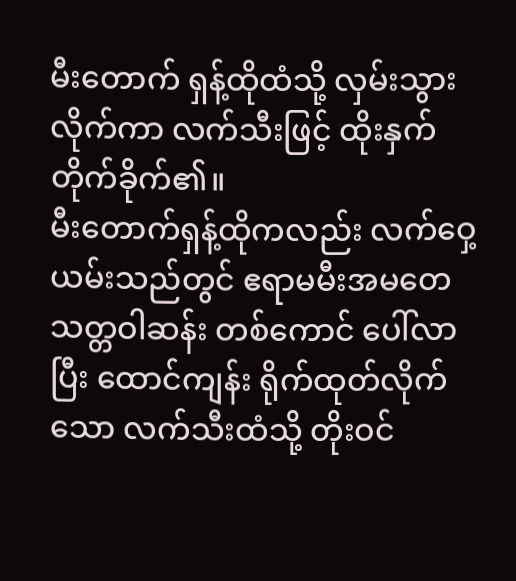မီးတောက် ရှန့်ထိုထံသို့ လှမ်းသွားလိုက်ကာ လက်သီးဖြင့် ထိုးနှက် တိုက်ခိုက်၏။
မီးတောက်ရှန့်ထိုကလည်း လက်ဝှေ့ယမ်းသည်တွင် ဧရာမမီးအမတေ သတ္တဝါဆန်း တစ်ကောင် ပေါ်လာပြီး ထောင်ကျန်း ရိုက်ထုတ်လိုက်သော လက်သီးထံသို့ တိုးဝင်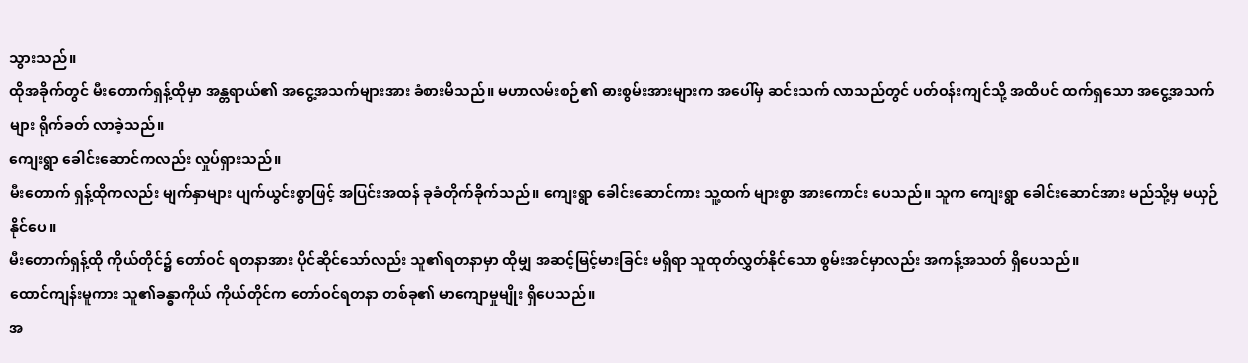သွားသည်။
ထိုအခိုက်တွင် မီးတောက်ရှန့်ထိုမှာ အန္တရာယ်၏ အငွေ့အသက်များအား ခံစားမိသည်။ မဟာလမ်းစဉ်၏ ဓားစွမ်းအားများက အပေါ်မှ ဆင်းသက် လာသည်တွင် ပတ်ဝန်းကျင်သို့ အထိပင် ထက်ရှသော အငွေ့အသက်များ ရိုက်ခတ် လာခဲ့သည်။
ကျေးရွာ ခေါင်းဆောင်ကလည်း လှုပ်ရှားသည်။
မီးတောက် ရှန့်ထိုကလည်း မျက်နှာများ ပျက်ယွင်းစွာဖြင့် အပြင်းအထန် ခုခံတိုက်ခိုက်သည်။ ကျေးရွာ ခေါင်းဆောင်ကား သူ့ထက် များစွာ အားကောင်း ပေသည်။ သူက ကျေးရွာ ခေါင်းဆောင်အား မည်သို့မှ မယှဉ်နိုင်ပေ။
မီးတောက်ရှန့်ထို ကိုယ်တိုင်၌ တော်ဝင် ရတနာအား ပိုင်ဆိုင်သော်လည်း သူ၏ရတနာမှာ ထိုမျှ အဆင့်မြင့်မားခြင်း မရှိရာ သူထုတ်လွှတ်နိုင်သော စွမ်းအင်မှာလည်း အကန့်အသတ် ရှိပေသည်။
ထောင်ကျန်းမူကား သူ၏ခန္ဓာကိုယ် ကိုယ်တိုင်က တော်ဝင်ရတနာ တစ်ခု၏ မာကျောမှုမျိုး ရှိပေသည်။
အ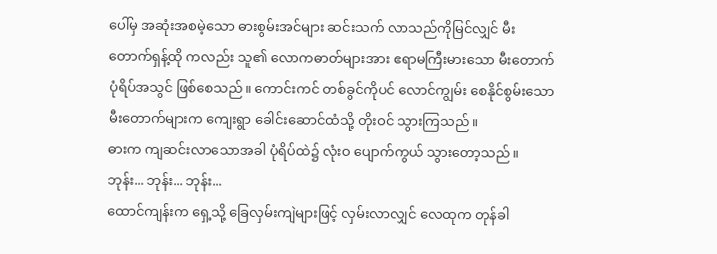ပေါ်မှ အဆုံးအစမဲ့သော ဓားစွမ်းအင်များ ဆင်းသက် လာသည်ကိုမြင်လျှင် မီးတောက်ရှန့်ထို ကလည်း သူ၏ လောကဓာတ်များအား ဧရာမကြီးမားသော မီးတောက် ပုံရိပ်အသွင် ဖြစ်စေသည်။ ကောင်းကင် တစ်ခွင်ကိုပင် လောင်ကျွမ်း စေနိုင်စွမ်းသော မီးတောက်များက ကျေးရွာ ခေါင်းဆောင်ထံသို့ တိုးဝင် သွားကြသည်။
ဓားက ကျဆင်းလာသောအခါ ပုံရိပ်ထဲ၌ လုံးဝ ပျောက်ကွယ် သွားတော့သည်။
ဘုန်း... ဘုန်း... ဘုန်း...
ထောင်ကျန်းက ရှေ့သို့ ခြေလှမ်းကျဲများဖြင့် လှမ်းလာလျှင် လေထုက တုန်ခါ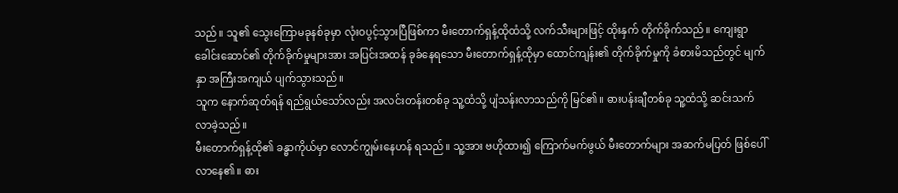သည်။ သူ၏ သွေးကြောမခုနစ်ခုမှာ လုံးဝပွင့်သွားပြီဖြစ်ကာ မီးတောက်ရှန့်ထိုထံသို့ လက်သီးများဖြင့် ထိုးနှက် တိုက်ခိုက်သည်။ ကျေးရွာ ခေါင်းဆောင်၏ တိုက်ခိုက်မှုများအား အပြင်းအထန် ခုခံနေရသော မီးတောက်ရှန့်ထိုမှာ ထောင်ကျန်း၏ တိုက်ခိုက်မှုကို ခံစားမိသည်တွင် မျက်နှာ အကြီးအကျယ် ပျက်သွားသည်။
သူက နောက်ဆုတ်ရန် ရည်ရွယ်သော်လည်း အလင်းတန်းတစ်ခု သူ့ထံသို့ ပျံသန်းလာသည်ကို မြင်၏။ ဓားပန်းချီတစ်ခု သူ့ထံသို့ ဆင်းသက် လာခဲ့သည်။
မီးတောက်ရှန့်ထို၏ ခန္ဓာကိုယ်မှာ လောင်ကျွမ်းနေဟန် ရသည်။ သူ့အား ဗဟိုထား၍ ကြောက်မက်ဖွယ် မီးတောက်များ အဆက်မပြတ် ဖြစ်ပေါ်လာနေ၏။ ဓား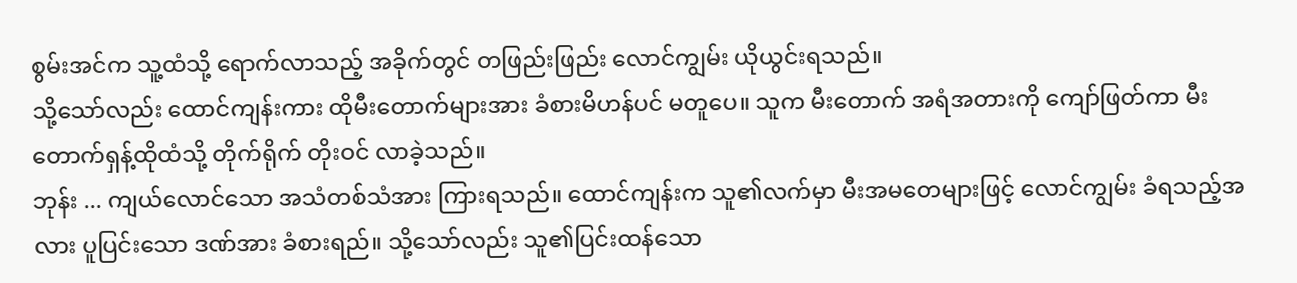စွမ်းအင်က သူ့ထံသို့ ရောက်လာသည့် အခိုက်တွင် တဖြည်းဖြည်း လောင်ကျွမ်း ယိုယွင်းရသည်။
သို့သော်လည်း ထောင်ကျန်းကား ထိုမီးတောက်များအား ခံစားမိဟန်ပင် မတူပေ။ သူက မီးတောက် အရံအတားကို ကျော်ဖြတ်ကာ မီးတောက်ရှန့်ထိုထံသို့ တိုက်ရိုက် တိုးဝင် လာခဲ့သည်။
ဘုန်း ... ကျယ်လောင်သော အသံတစ်သံအား ကြားရသည်။ ထောင်ကျန်းက သူ၏လက်မှာ မီးအမတေများဖြင့် လောင်ကျွမ်း ခံရသည့်အလား ပူပြင်းသော ဒဏ်အား ခံစားရည်။ သို့သော်လည်း သူ၏ပြင်းထန်သော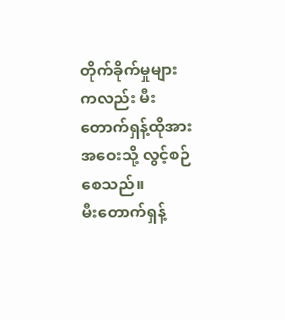တိုက်ခိုက်မှုများကလည်း မီးတောက်ရှန့်ထိုအား အဝေးသို့ လွင့်စဉ်စေသည်။
မီးတောက်ရှန့်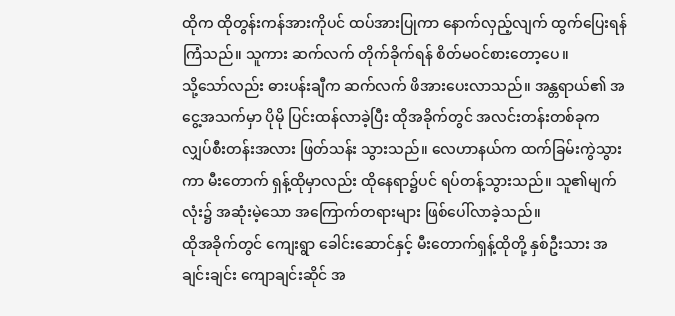ထိုက ထိုတွန်းကန်အားကိုပင် ထပ်အားပြုကာ နောက်လှည့်လျက် ထွက်ပြေးရန် ကြံသည်။ သူကား ဆက်လက် တိုက်ခိုက်ရန် စိတ်မဝင်စားတော့ပေ။
သို့သော်လည်း ဓားပန်းချီက ဆက်လက် ဖိအားပေးလာသည်။ အန္တရာယ်၏ အငွေ့အသက်မှာ ပိုမို ပြင်းထန်လာခဲ့ပြီး ထိုအခိုက်တွင် အလင်းတန်းတစ်ခုက လျှပ်စီးတန်းအလား ဖြတ်သန်း သွားသည်။ လေဟာနယ်က ထက်ခြမ်းကွဲသွားကာ မီးတောက် ရှန့်ထိုမှာလည်း ထိုနေရာ၌ပင် ရပ်တန့်သွားသည်။ သူ၏မျက်လုံး၌ အဆုံးမဲ့သော အကြောက်တရားများ ဖြစ်ပေါ်လာခဲ့သည်။
ထိုအခိုက်တွင် ကျေးရွာ ခေါင်းဆောင်နှင့် မီးတောက်ရှန့်ထိုတို့ နှစ်ဦးသား အချင်းချင်း ကျောချင်းဆိုင် အ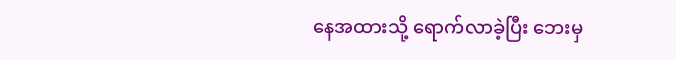နေအထားသို့ ရောက်လာခဲ့ပြီး ဘေးမှ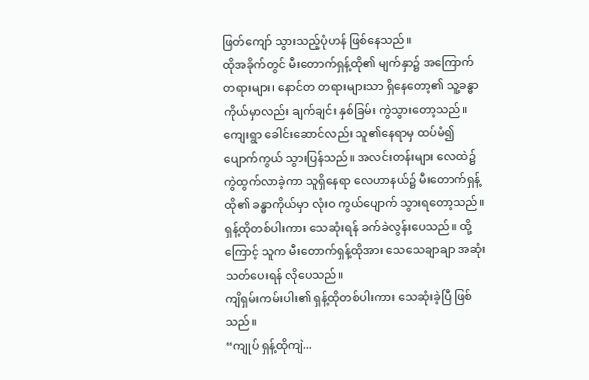ဖြတ်ကျော် သွားသည့်ပုံဟန် ဖြစ်နေသည်။
ထိုအခိုက်တွင် မီးတောက်ရှန့်ထို၏ မျက်နှာ၌ အကြောက်တရားများ၊ နောင်တ တရားများသာ ရှိနေတော့၏ သူ့ခန္ဓာကိုယ်မှာလည်း ချက်ချင်း နှစ်ခြမ်း ကွဲသွားတော့သည်။
ကျေးရွာ ခေါင်းဆောင်လည်း သူ၏နေရာမှ ထပ်မံ၍ ပျောက်ကွယ် သွားပြန်သည်။ အလင်းတန်းများ လေထဲ၌ ကွဲထွက်လာခဲ့ကာ သူရှိနေရာ လေဟာနယ်၌ မီးတောက်ရှန့်ထို၏ ခန္ဓာကိုယ်မှာ လုံးဝ ကွယ်ပျောက် သွားရတော့သည်။ ရှန့်ထိုတစ်ပါးကား သေဆုံးရန် ခက်ခဲလွန်းပေသည်။ ထို့ကြောင့် သူက မီးတောက်ရှန့်ထိုအား သေသေချာချာ အဆုံးသတ်ပေးရန် လိုပေသည်။
ကျိရှမ်းကမ်းပါး၏ ရှန့်ထိုတစ်ပါးကား သေဆုံးခဲ့ပြီ ဖြစ်သည်။
“ကျုပ် ရှန့်ထိုကျဲ...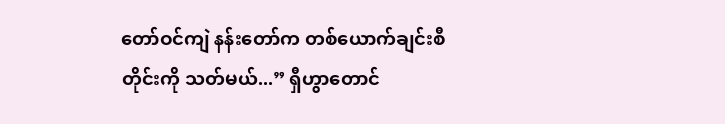တော်ဝင်ကျဲ နန်းတော်က တစ်ယောက်ချင်းစီတိုင်းကို သတ်မယ်...” ရှီဟွာတောင်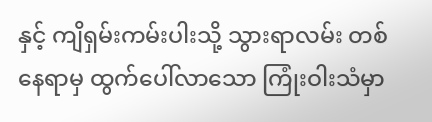နှင့် ကျိရှမ်းကမ်းပါးသို့ သွားရာလမ်း တစ်နေရာမှ ထွက်ပေါ်လာသော ကြုံးဝါးသံမှာ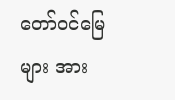တော်ဝင်မြေများ အား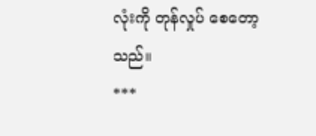လုံးကို တုန်လှုပ် စေတော့သည်။
***